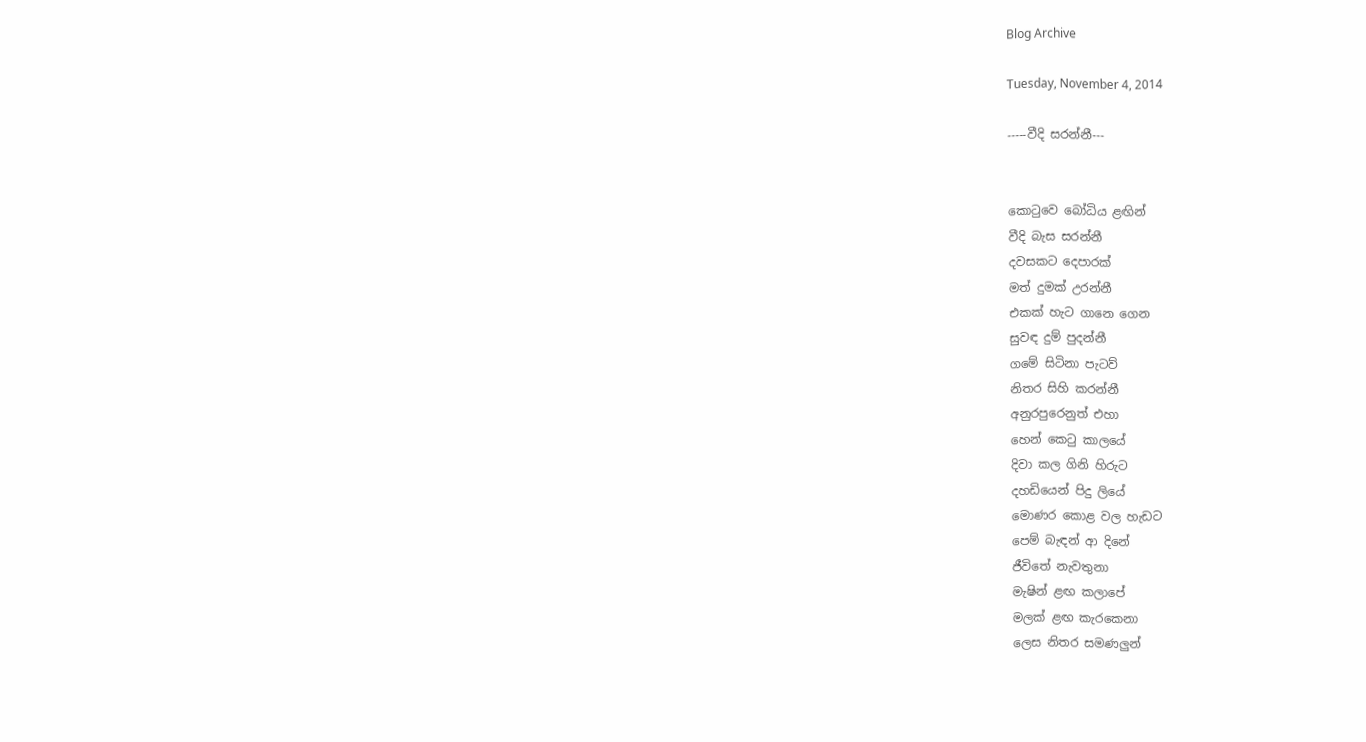Blog Archive

Tuesday, November 4, 2014

-----වීදි සරන්නී---


කොටුවෙ බෝධිය ළඟින්
වීදි බැස සරන්නී
දවසකට දෙපාරක්
මත් දුමක් උරන්නී
එකක් හැට ගානෙ ගෙන
සුවඳ දුම් පුදන්නී
ගමේ සිටිනා පැටව්
නිතර සිහි කරන්නී
අනුරපුරෙනුත් එහා
හෙන් කෙටු කාලයේ
දිවා කල ගිනි හිරුට
දහඩියෙන් පිදු ලියේ
මොණර කොළ වල හැඩට
පෙම් බැඳන් ආ දිනේ
ජීවිතේ නැවතුනා
මැෂින් ළඟ කලාපේ
මලක් ළඟ කැරකෙනා
ලෙස නිතර සමණලුන්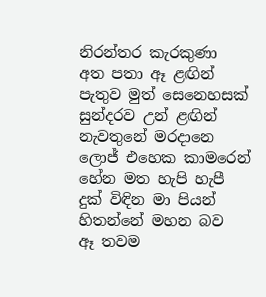නිරන්තර කැරකුණා
අත පතා ඈ ළඟින්
පැතුව මුත් සෙනෙහසක්
සුන්දරව උන් ළඟින්
නැවතුනේ මරදානෙ
ලොජ් එහෙක කාමරෙන්
හේන මත හැපි හැපී
දුක් විඳින මා පියන්
හිතන්නේ මහන බව
ඈ තවම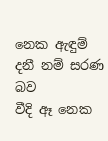නෙක ඇඳුම්
දනී නම් සරණ බව
වීදි ඈ නෙක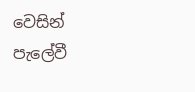වෙසින්
පැලේවී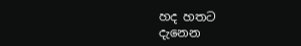හද හතට
දැනෙන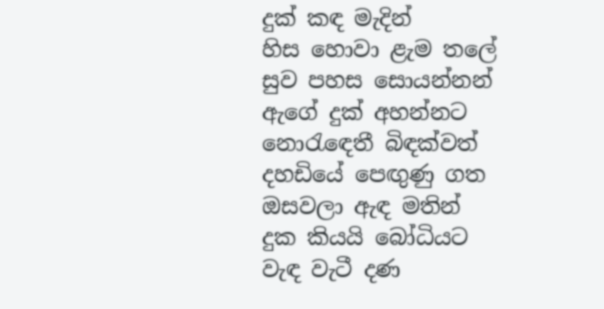දුක් කඳ මැදින්
හිස හොවා ළැම තලේ
සුව පහස සොයන්නන්
ඇගේ දුක් අහන්නට
නොරැඳෙතී බිඳක්වත්
දහඩියේ පෙඟුණු ගත
ඔසවලා ඇඳ මතින්
දුක කියයි බෝධියට
වැඳ වැටී දණ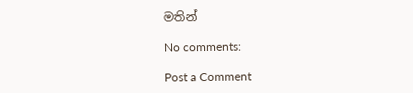මතින්

No comments:

Post a Comment